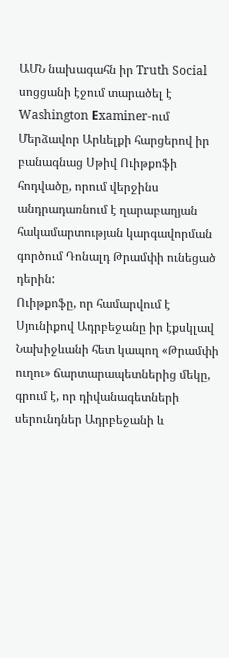ԱՄՆ նախագահն իր Truth Social սոցցանի էջում տարածել է Washington Еxaminer-ում Մերձավոր Արևելքի հարցերով իր բանագնաց Սթիվ Ուիթքոֆի հոդվածը, որում վերջինս անդրադառնում է ղարաբաղյան հակամարտության կարգավորման գործում Դոնալդ Թրամփի ունեցած դերին:
Ուիթքոֆը, որ համարվում է Սյունիքով Ադրբեջանը իր էքսկլավ Նախիջևանի հետ կապող «Թրամփի ուղու» ճարտարապետներից մեկը, գրում է, որ դիվանագետների սերունդներ Ադրբեջանի և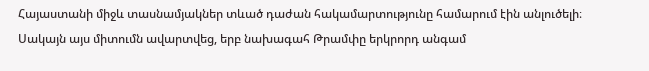Հայաստանի միջև տասնամյակներ տևած դաժան հակամարտությունը համարում էին անլուծելի։ Սակայն այս միտումն ավարտվեց, երբ նախագահ Թրամփը երկրորդ անգամ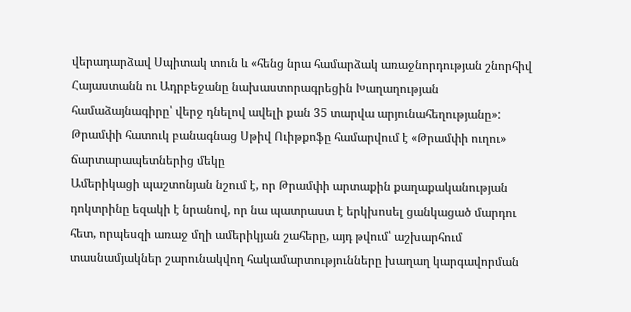վերադարձավ Սպիտակ տուն և «հենց նրա համարձակ առաջնորդության շնորհիվ Հայաստանն ու Ադրբեջանը նախաստորագրեցին Խաղաղության համաձայնագիրը՝ վերջ դնելով ավելի քան 35 տարվա արյունահեղությանը»:
Թրամփի հատուկ բանագնաց Սթիվ Ուիթքոֆը համարվում է «Թրամփի ուղու» ճարտարապետներից մեկը
Ամերիկացի պաշտոնյան նշում է, որ Թրամփի արտաքին քաղաքականության դոկտրինը եզակի է նրանով, որ նա պատրաստ է երկխոսել ցանկացած մարդու հետ, որպեսզի առաջ մղի ամերիկյան շահերը, այդ թվում՝ աշխարհում տասնամյակներ շարունակվող հակամարտությունները խաղաղ կարգավորման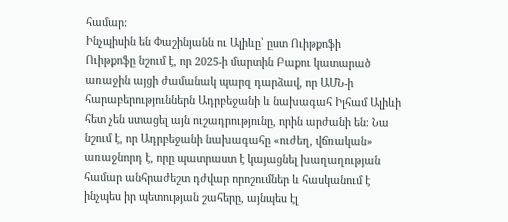համար:
Ինչպիսին են Փաշինյանն ու Ալիևը՝ ըստ Ուիթքոֆի
Ուիթքոֆը նշում է, որ 2025-ի մարտին Բաքու կատարած առաջին այցի ժամանակ պարզ դարձավ, որ ԱՄՆ-ի հարաբերություններն Ադրբեջանի և նախագահ Իլհամ Ալիևի հետ չեն ստացել այն ուշադրությունը, որին արժանի են։ Նա նշում է, որ Ադրբեջանի նախագահը «ուժեղ, վճռական» առաջնորդ է, որը պատրաստ է կայացնել խաղաղության համար անհրաժեշտ դժվար որոշումներ և հասկանում է ինչպես իր պետության շահերը, այնպես էլ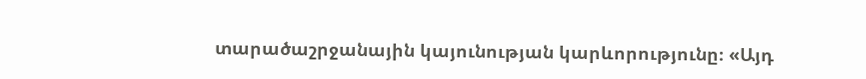տարածաշրջանային կայունության կարևորությունը։ «Այդ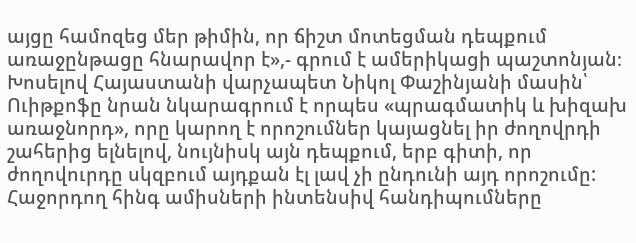այցը համոզեց մեր թիմին, որ ճիշտ մոտեցման դեպքում առաջընթացը հնարավոր է»,- գրում է ամերիկացի պաշտոնյան։
Խոսելով Հայաստանի վարչապետ Նիկոլ Փաշինյանի մասին՝ Ուիթքոֆը նրան նկարագրում է որպես «պրագմատիկ և խիզախ առաջնորդ», որը կարող է որոշումներ կայացնել իր ժողովրդի շահերից ելնելով, նույնիսկ այն դեպքում, երբ գիտի, որ ժողովուրդը սկզբում այդքան էլ լավ չի ընդունի այդ որոշումը:
Հաջորդող հինգ ամիսների ինտենսիվ հանդիպումները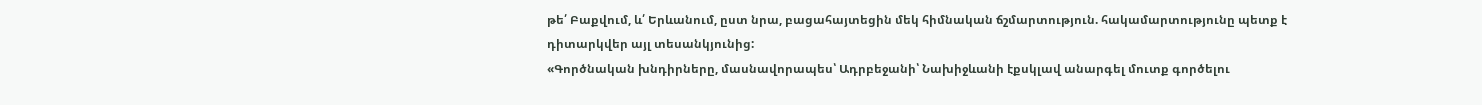թե՛ Բաքվում, և՛ Երևանում, ըստ նրա, բացահայտեցին մեկ հիմնական ճշմարտություն. հակամարտությունը պետք է դիտարկվեր այլ տեսանկյունից:
«Գործնական խնդիրները, մասնավորապես՝ Ադրբեջանի՝ Նախիջևանի էքսկլավ անարգել մուտք գործելու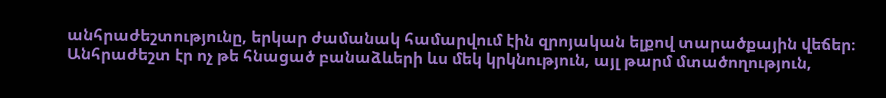անհրաժեշտությունը, երկար ժամանակ համարվում էին զրոյական ելքով տարածքային վեճեր։ Անհրաժեշտ էր ոչ թե հնացած բանաձևերի ևս մեկ կրկնություն, այլ թարմ մտածողություն,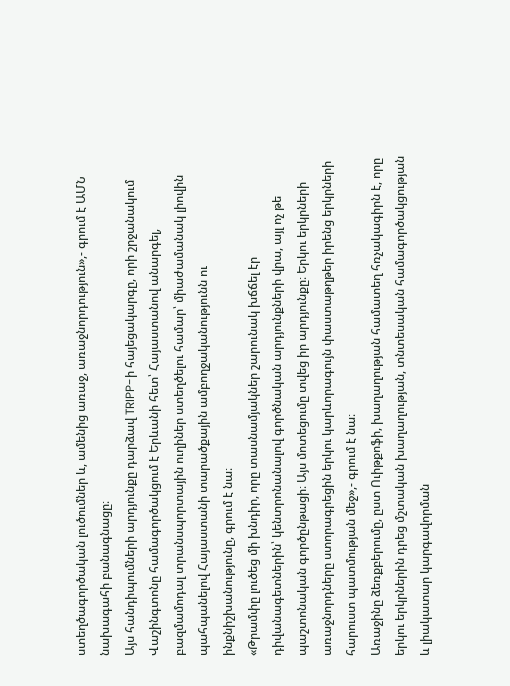ստեղծագործական լուծումներ և, ամենից առաջ, առաջնորդություն»,- գրում է ԱՄՆ նախագահի բանագնացը։
Այս հանդիպումների արդյունքը դարձավ TRIPP-ի հայեցակարգը, որի շրջանակում Վաշինգտոնը համագործակցում է Երևանի հետ՝ Հայաստանով անարգել, բազմամոդալ տրանսպորտային ուղիներ ստեղծելու համար՝ միաժամանակ լիովին պահպանելով Հայաստանի տարածքային ամբողջականությունն ու ինքնիշխանությունը, գրում է նա։
«Թրամփը լուծեց մի խնդիր, որը տասնամյակներ շարունակ խճճել էր դիվանագետներին՝ կենտրոնանալով գործնական արդյունքների վրա, այլ ոչ թե պաշտոնական գործընթացի։ Այս մոտեցումը տվեց իր արդյունքը։ Երկու երկրների առաջնորդները ստորագրեցին երկու կարևորագույն փաստաթղթեր իրենց երկրների հարուստ պատմության մեջ»,- գրում է նա։
Առաջինը ձեռքբերումը, ըստ Ուիթքոֆի, խաղաղության համատեղ հռչակագիրն է, որը երկու երկրներին դրեց մշտական խաղաղության, տնտեսական համագործակցության և լիակատար կարգավորման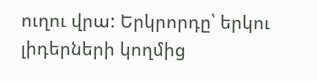ուղու վրա: Երկրորդը՝ երկու լիդերների կողմից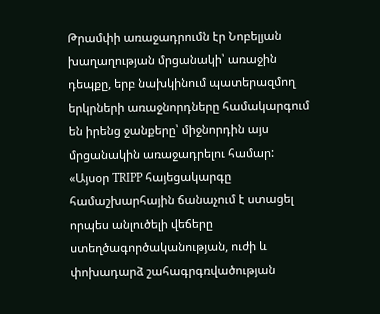Թրամփի առաջադրումն էր Նոբելյան խաղաղության մրցանակի՝ առաջին դեպքը, երբ նախկինում պատերազմող երկրների առաջնորդները համակարգում են իրենց ջանքերը՝ միջնորդին այս մրցանակին առաջադրելու համար:
«Այսօր TRIPP հայեցակարգը համաշխարհային ճանաչում է ստացել որպես անլուծելի վեճերը ստեղծագործականության, ուժի և փոխադարձ շահագրգռվածության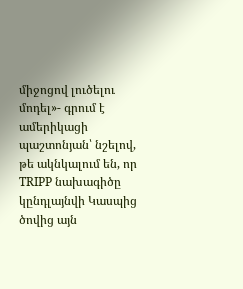միջոցով լուծելու մոդել»- գրում է ամերիկացի պաշտոնյան՝ նշելով, թե ակնկալում են, որ TRIPP նախագիծը կընդլայնվի Կասպից ծովից այն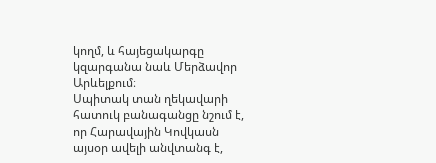կողմ, և հայեցակարգը կզարգանա նաև Մերձավոր Արևելքում։
Սպիտակ տան ղեկավարի հատուկ բանագանցը նշում է, որ Հարավային Կովկասն այսօր ավելի անվտանգ է,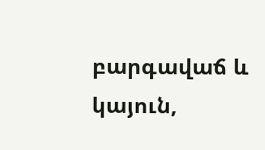բարգավաճ և կայուն,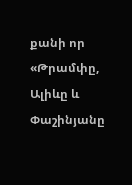քանի որ «Թրամփը, Ալիևը և Փաշինյանը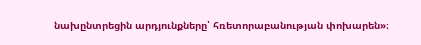նախընտրեցին արդյունքները՝ հռետորաբանության փոխարեն»։